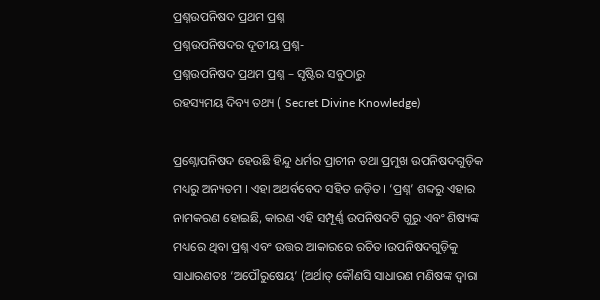ପ୍ରଶ୍ନଉପନିଷଦ ପ୍ରଥମ ପ୍ରଶ୍ନ
ପ୍ରଶ୍ନଉପନିଷଦର ଦୂତୀୟ ପ୍ରଶ୍ନ-
ପ୍ରଶ୍ନଉପନିଷଦ ପ୍ରଥମ ପ୍ରଶ୍ନ – ସୃଷ୍ଟିର ସବୁଠାରୁ
ରହସ୍ୟମୟ ଦିବ୍ୟ ତଥ୍ୟ ( Secret Divine Knowledge)

ପ୍ରଶ୍ନୋପନିଷଦ ହେଉଛି ହିନ୍ଦୁ ଧର୍ମର ପ୍ରାଚୀନ ତଥା ପ୍ରମୁଖ ଉପନିଷଦଗୁଡ଼ିକ ମଧ୍ୟରୁ ଅନ୍ୟତମ । ଏହା ଅଥର୍ବବେଦ ସହିତ ଜଡ଼ିତ। ‘ପ୍ରଶ୍ନ’ ଶବ୍ଦରୁ ଏହାର ନାମକରଣ ହୋଇଛି, କାରଣ ଏହି ସମ୍ପୂର୍ଣ୍ଣ ଉପନିଷଦଟି ଗୁରୁ ଏବଂ ଶିଷ୍ୟଙ୍କ ମଧ୍ୟରେ ଥିବା ପ୍ରଶ୍ନ ଏବଂ ଉତ୍ତର ଆକାରରେ ରଚିତ।ଉପନିଷଦଗୁଡ଼ିକୁ ସାଧାରଣତଃ ‘ଅପୌରୁଷେୟ’ (ଅର୍ଥାତ୍ କୌଣସି ସାଧାରଣ ମଣିଷଙ୍କ ଦ୍ୱାରା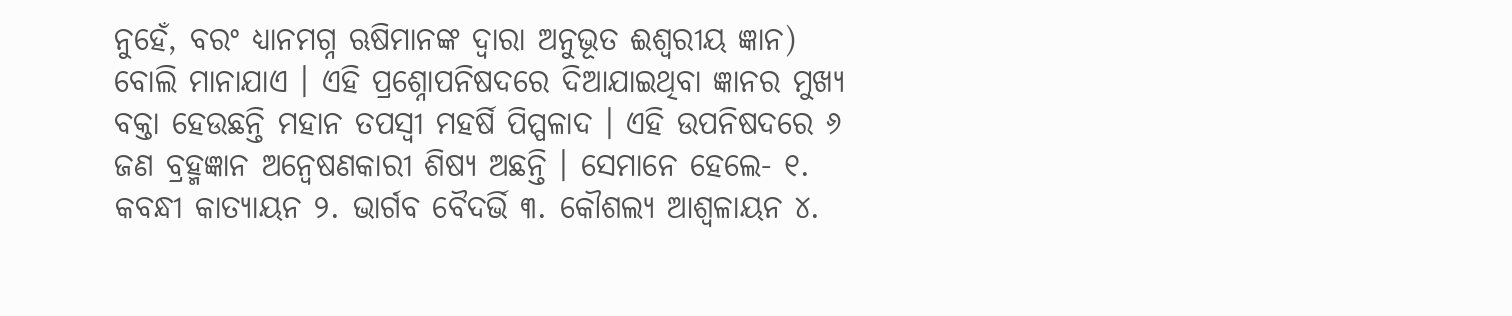ନୁହେଁ, ବରଂ ଧ୍ୟାନମଗ୍ନ ଋଷିମାନଙ୍କ ଦ୍ୱାରା ଅନୁଭୂତ ଈଶ୍ୱରୀୟ ଜ୍ଞାନ) ବୋଲି ମାନାଯାଏ । ଏହି ପ୍ରଶ୍ନୋପନିଷଦରେ ଦିଆଯାଇଥିବା ଜ୍ଞାନର ମୁଖ୍ୟ ବକ୍ତା ହେଉଛନ୍ତି ମହାନ ତପସ୍ୱୀ ମହର୍ଷି ପିପ୍ପଳାଦ । ଏହି ଉପନିଷଦରେ ୬ ଜଣ ବ୍ରହ୍ମଜ୍ଞାନ ଅନ୍ୱେଷଣକାରୀ ଶିଷ୍ୟ ଅଛନ୍ତି । ସେମାନେ ହେଲେ- ୧. କବନ୍ଧୀ କାତ୍ୟାୟନ ୨. ଭାର୍ଗବ ବୈଦର୍ଭି ୩. କୌଶଲ୍ୟ ଆଶ୍ୱଳାୟନ ୪.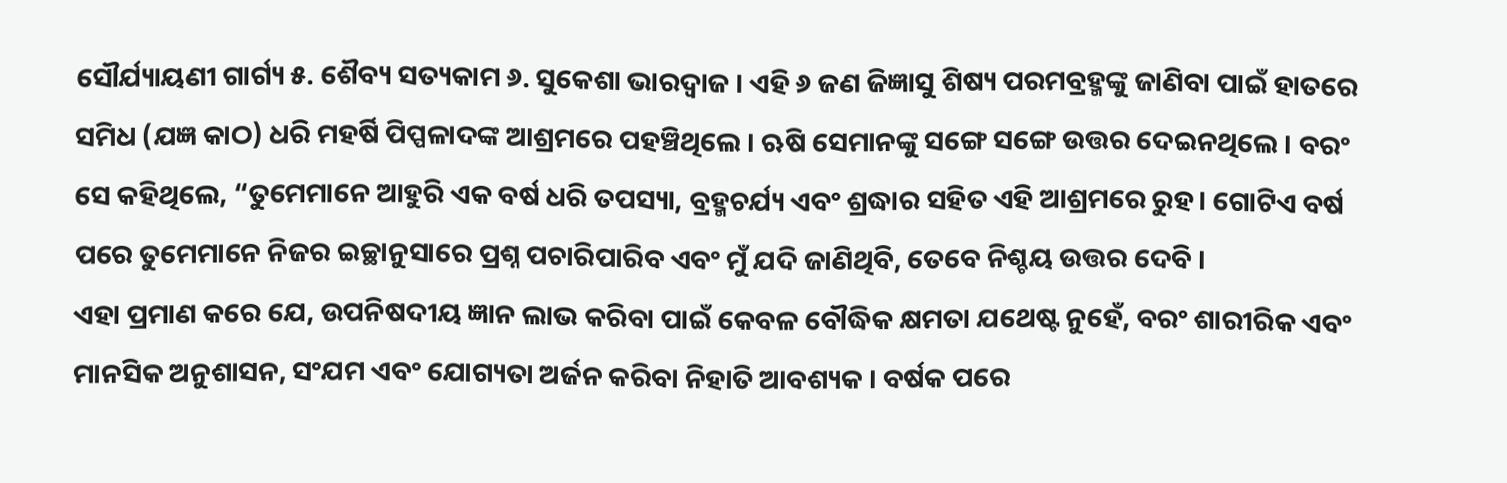ସୌର୍ଯ୍ୟାୟଣୀ ଗାର୍ଗ୍ୟ ୫. ଶୈବ୍ୟ ସତ୍ୟକାମ ୬. ସୁକେଶା ଭାରଦ୍ୱାଜ । ଏହି ୬ ଜଣ ଜିଜ୍ଞାସୁ ଶିଷ୍ୟ ପରମବ୍ରହ୍ମଙ୍କୁ ଜାଣିବା ପାଇଁ ହାତରେ ସମିଧ (ଯଜ୍ଞ କାଠ) ଧରି ମହର୍ଷି ପିପ୍ପଳାଦଙ୍କ ଆଶ୍ରମରେ ପହଞ୍ଚିଥିଲେ । ଋଷି ସେମାନଙ୍କୁ ସଙ୍ଗେ ସଙ୍ଗେ ଉତ୍ତର ଦେଇନଥିଲେ । ବରଂ ସେ କହିଥିଲେ, “ତୁମେମାନେ ଆହୁରି ଏକ ବର୍ଷ ଧରି ତପସ୍ୟା, ବ୍ରହ୍ମଚର୍ଯ୍ୟ ଏବଂ ଶ୍ରଦ୍ଧାର ସହିତ ଏହି ଆଶ୍ରମରେ ରୁହ। ଗୋଟିଏ ବର୍ଷ ପରେ ତୁମେମାନେ ନିଜର ଇଚ୍ଛାନୁସାରେ ପ୍ରଶ୍ନ ପଚାରିପାରିବ ଏବଂ ମୁଁ ଯଦି ଜାଣିଥିବି, ତେବେ ନିଶ୍ଚୟ ଉତ୍ତର ଦେବି ।
ଏହା ପ୍ରମାଣ କରେ ଯେ, ଉପନିଷଦୀୟ ଜ୍ଞାନ ଲାଭ କରିବା ପାଇଁ କେବଳ ବୌଦ୍ଧିକ କ୍ଷମତା ଯଥେଷ୍ଟ ନୁହେଁ, ବରଂ ଶାରୀରିକ ଏବଂ ମାନସିକ ଅନୁଶାସନ, ସଂଯମ ଏବଂ ଯୋଗ୍ୟତା ଅର୍ଜନ କରିବା ନିହାତି ଆବଶ୍ୟକ । ବର୍ଷକ ପରେ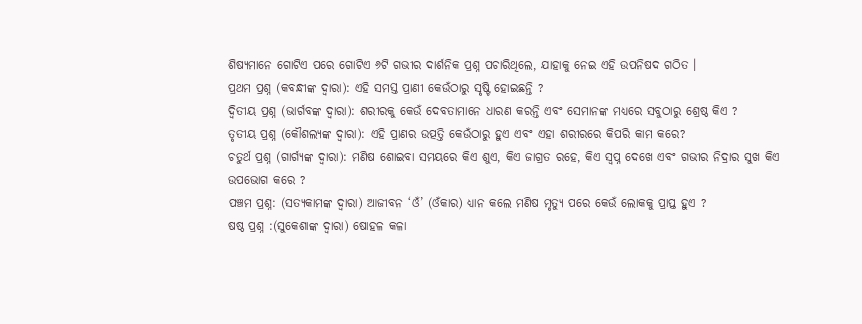ଶିଷ୍ୟମାନେ ଗୋଟିଏ ପରେ ଗୋଟିଏ ୬ଟି ଗଭୀର ଦାର୍ଶନିକ ପ୍ରଶ୍ନ ପଚାରିଥିଲେ, ଯାହାକୁ ନେଇ ଏହି ଉପନିଷଦ ଗଠିତ ।
ପ୍ରଥମ ପ୍ରଶ୍ନ (କବନ୍ଧୀଙ୍କ ଦ୍ୱାରା): ଏହି ସମସ୍ତ ପ୍ରାଣୀ କେଉଁଠାରୁ ସୃଷ୍ଟି ହୋଇଛନ୍ତି ?
ଦ୍ୱିତୀୟ ପ୍ରଶ୍ନ (ଭାର୍ଗବଙ୍କ ଦ୍ୱାରା): ଶରୀରକୁ କେଉଁ ଦେବତାମାନେ ଧାରଣ କରନ୍ତି ଏବଂ ସେମାନଙ୍କ ମଧ୍ୟରେ ସବୁଠାରୁ ଶ୍ରେଷ୍ଠ କିଏ ?
ତୃତୀୟ ପ୍ରଶ୍ନ (କୌଶଲ୍ୟଙ୍କ ଦ୍ୱାରା): ଏହି ପ୍ରାଣର ଉତ୍ପତ୍ତି କେଉଁଠାରୁ ହୁଏ ଏବଂ ଏହା ଶରୀରରେ କିପରି କାମ କରେ?
ଚତୁର୍ଥ ପ୍ରଶ୍ନ (ଗାର୍ଗ୍ୟଙ୍କ ଦ୍ୱାରା): ମଣିଷ ଶୋଇବା ସମୟରେ କିଏ ଶୁଏ, କିଏ ଜାଗ୍ରତ ରହେ, କିଏ ସ୍ୱପ୍ନ ଦେଖେ ଏବଂ ଗଭୀର ନିଦ୍ରାର ସୁଖ କିଏ ଉପଭୋଗ କରେ ?
ପଞ୍ଚମ ପ୍ରଶ୍ନ: (ସତ୍ୟକାମଙ୍କ ଦ୍ୱାରା) ଆଜୀବନ ‘ଓଁ’ (ଓଁକାର) ଧ୍ୟାନ କଲେ ମଣିଷ ମୃତ୍ୟୁ ପରେ କେଉଁ ଲୋକକୁ ପ୍ରାପ୍ତ ହୁଏ ?
ଷଷ୍ଠ ପ୍ରଶ୍ନ :(ସୁକେଶାଙ୍କ ଦ୍ୱାରା) ଷୋହଳ କଳା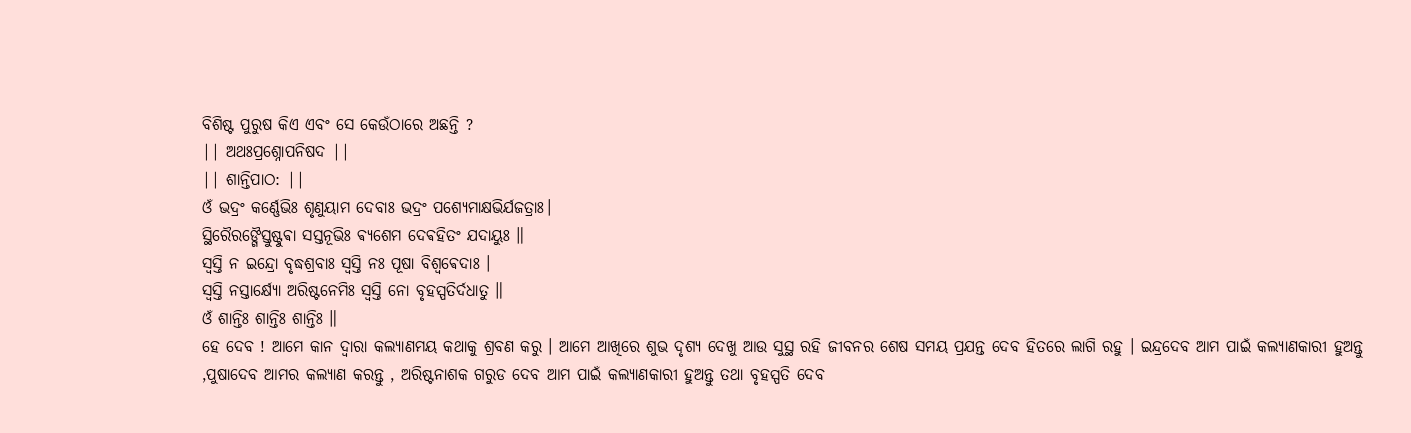ବିଶିଷ୍ଟ ପୁରୁଷ କିଏ ଏବଂ ସେ କେଉଁଠାରେ ଅଛନ୍ତି ?
|| ଅଥଃପ୍ରଶ୍ନୋପନିଷଦ ||
|| ଶାନ୍ତିପାଠ: ||
ଓଁ ଭଦ୍ରଂ କର୍ଣ୍ଣେଭିଃ ଶୃଣୁୟାମ ଦେବାଃ ଭଦ୍ରଂ ପଶ୍ୟେମାକ୍ଷଭିର୍ଯଜତ୍ରାଃ।
ସ୍ଥିରୈରଙ୍ଗୈସ୍ତୁଷ୍ଟୁଵା ସସ୍ତନୂଭିଃ ଵ୍ୟଶେମ ଦେଵହିତଂ ଯଦାୟୁଃ ॥
ସ୍ଵସ୍ତି ନ ଇନ୍ଦ୍ରୋ ବୃଦ୍ଧଶ୍ରବାଃ ସ୍ଵସ୍ତି ନଃ ପୂଷା ବିଶ୍ଵଵେଦାଃ ।
ସ୍ଵସ୍ତି ନସ୍ତାର୍କ୍ଷ୍ୟୋ ଅରିଷ୍ଟନେମିଃ ସ୍ଵସ୍ତି ନୋ ବୃହସ୍ପତିର୍ଦଧାତୁ ॥
ଓଁ ଶାନ୍ତିଃ ଶାନ୍ତିଃ ଶାନ୍ତିଃ ॥
ହେ ଦେବ ! ଆମେ କାନ ଦ୍ବାରା କଲ୍ୟାଣମୟ କଥାକୁ ଶ୍ରବଣ କରୁ । ଆମେ ଆଖିରେ ଶୁଭ ଦୃଶ୍ୟ ଦେଖୁ ଆଉ ସୁସ୍ଥ ରହି ଜୀବନର ଶେଷ ସମୟ ପ୍ରଯନ୍ତ ଦେବ ହିତରେ ଲାଗି ରହୁ । ଇନ୍ଦ୍ରଦେବ ଆମ ପାଇଁ କଲ୍ୟାଣକାରୀ ହୁଅନ୍ତୁ ,ପୁଷାଦେବ ଆମର କଲ୍ୟାଣ କରନ୍ତୁ , ଅରିଷ୍ଟନାଶକ ଗରୁଡ ଦେବ ଆମ ପାଇଁ କଲ୍ୟାଣକାରୀ ହୁଅନ୍ତୁ ତଥା ବୃହସ୍ପତି ଦେବ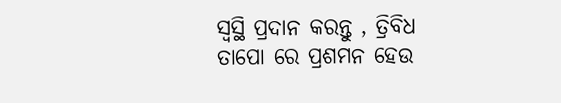ସ୍ୱସ୍ଥି ପ୍ରଦାନ କରନ୍ତୁ , ତ୍ରିବିଧ ତାପୋ ରେ ପ୍ରଶମନ ହେଉ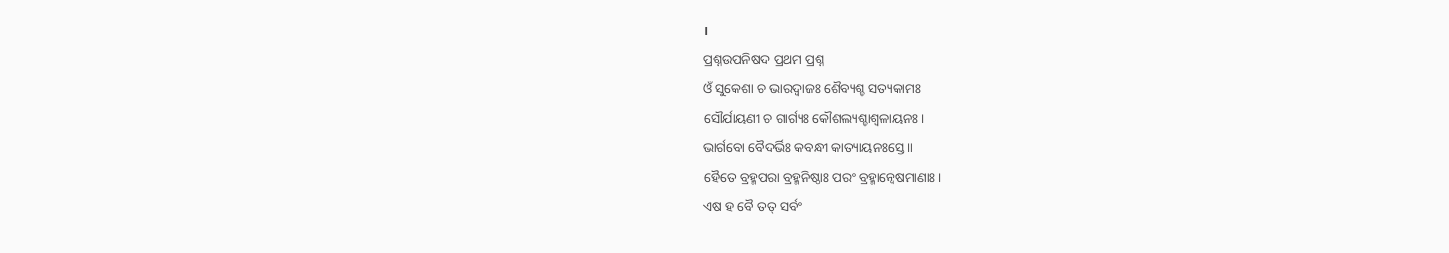।
ପ୍ରଶ୍ନଉପନିଷଦ ପ୍ରଥମ ପ୍ରଶ୍ନ
ଓଁ ସୁକେଶା ଚ ଭାରଦ୍ୱାଜଃ ଶୈବ୍ୟଶ୍ଚ ସତ୍ୟକାମଃ
ସୌର୍ଯାୟଣୀ ଚ ଗାର୍ଗ୍ୟଃ କୌଶଲ୍ୟଶ୍ଚାଶ୍ୱଳାୟନଃ।
ଭାର୍ଗବୋ ବୈଦର୍ଭିଃ କବନ୍ଧୀ କାତ୍ୟାୟନଃସ୍ତେ ॥
ହୈତେ ବ୍ରହ୍ମପରା ବ୍ରହ୍ମନିଷ୍ଠାଃ ପରଂ ବ୍ରହ୍ମାନ୍ୱେଷମାଣାଃ।
ଏଷ ହ ବୈ ତତ୍ ସର୍ବଂ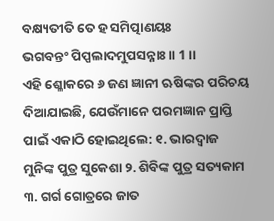ବକ୍ଷ୍ୟତୀତି ତେ ହ ସମିତ୍ପାଣୟଃ
ଭଗବନ୍ତଂ ପିପ୍ପଲାଦମୁପସନ୍ନାଃ॥ 1 ।।
ଏହି ଶ୍ଳୋକରେ ୬ ଜଣ ଜ୍ଞାନୀ ଋଷିଙ୍କର ପରିଚୟ ଦିଆଯାଇଛି, ଯେଉଁମାନେ ପରମଜ୍ଞାନ ପ୍ରାପ୍ତି ପାଇଁ ଏକାଠି ହୋଇଥିଲେ: ୧. ଭାରଦ୍ୱାଜ ମୁନିଙ୍କ ପୁତ୍ର ସୁକେଶା ୨. ଶିବିଙ୍କ ପୁତ୍ର ସତ୍ୟକାମ ୩. ଗର୍ଗ ଗୋତ୍ରରେ ଜାତ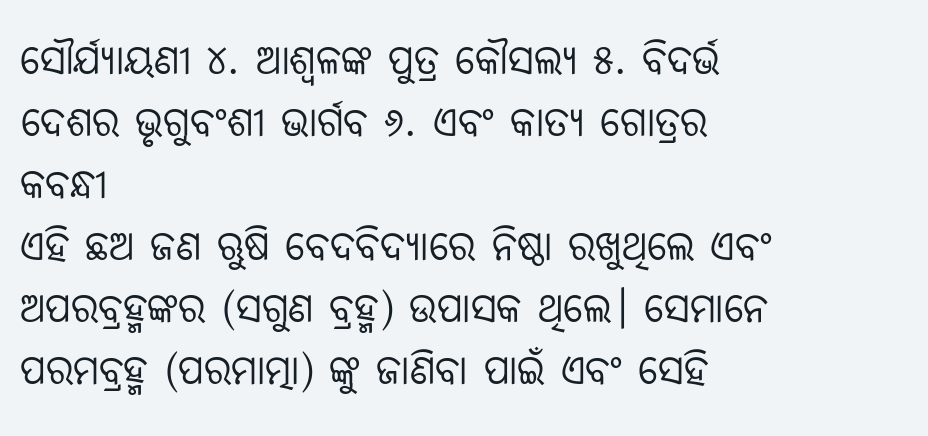ସୌର୍ଯ୍ୟାୟଣୀ ୪. ଆଶ୍ୱଳଙ୍କ ପୁତ୍ର କୌସଲ୍ୟ ୫. ବିଦର୍ଭ ଦେଶର ଭୃଗୁବଂଶୀ ଭାର୍ଗବ ୬. ଏବଂ କାତ୍ୟ ଗୋତ୍ରର କବନ୍ଧୀ
ଏହି ଛଅ ଜଣ ଋୁଷି ବେଦବିଦ୍ୟାରେ ନିଷ୍ଠା ରଖୁଥିଲେ ଏବଂ ଅପରବ୍ରହ୍ମଙ୍କର (ସଗୁଣ ବ୍ରହ୍ମ) ଉପାସକ ଥିଲେ। ସେମାନେ ପରମବ୍ରହ୍ମ (ପରମାତ୍ମା) ଙ୍କୁ ଜାଣିବା ପାଇଁ ଏବଂ ସେହି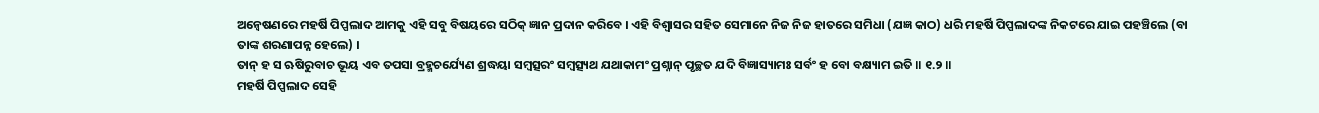ଅନ୍ୱେଷଣରେ ମହର୍ଷି ପିପ୍ପଲାଦ ଆମକୁ ଏହି ସବୁ ବିଷୟରେ ସଠିକ୍ ଜ୍ଞାନ ପ୍ରଦାନ କରିବେ । ଏହି ବିଶ୍ୱାସର ସହିତ ସେମାନେ ନିଜ ନିଜ ହାତରେ ସମିଧା (ଯଜ୍ଞ କାଠ) ଧରି ମହର୍ଷି ପିପ୍ପଲାଦଙ୍କ ନିକଟରେ ଯାଇ ପହଞ୍ଚିଲେ (ବା ତାଙ୍କ ଶରଣାପନ୍ନ ହେଲେ) ।
ତାନ୍ ହ ସ ଋଷିରୁବାଚ ଭୂୟ ଏବ ତପସା ବ୍ରହ୍ମଚର୍ଯ୍ୟେଣ ଶ୍ରଦ୍ଧୟା ସମ୍ବତ୍ସରଂ ସମ୍ବତ୍ସ୍ୟଥ ଯଥାକାମଂ ପ୍ରଶ୍ନାନ୍ ପୃଚ୍ଛତ ଯଦି ବିଜ୍ଞାସ୍ୟାମଃ ସର୍ବଂ ହ ବୋ ବକ୍ଷ୍ୟାମ ଇତି ॥ ୧.୨ ॥
ମହର୍ଷି ପିପ୍ପଲାଦ ସେହି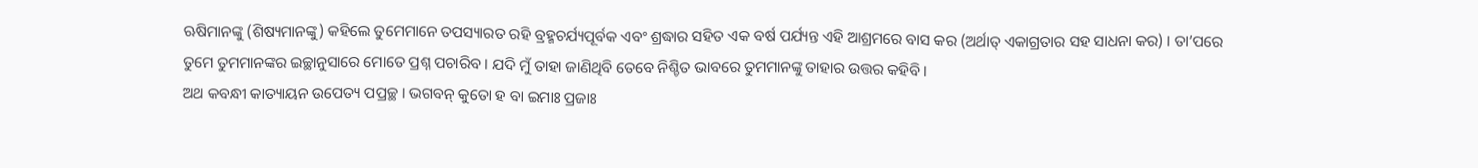ଋଷିମାନଙ୍କୁ (ଶିଷ୍ୟମାନଙ୍କୁ) କହିଲେ ତୁମେମାନେ ତପସ୍ୟାରତ ରହି ବ୍ରହ୍ମଚର୍ଯ୍ୟପୂର୍ବକ ଏବଂ ଶ୍ରଦ୍ଧାର ସହିତ ଏକ ବର୍ଷ ପର୍ଯ୍ୟନ୍ତ ଏହି ଆଶ୍ରମରେ ବାସ କର (ଅର୍ଥାତ୍ ଏକାଗ୍ରତାର ସହ ସାଧନା କର) । ତା’ପରେ ତୁମେ ତୁମମାନଙ୍କର ଇଚ୍ଛାନୁସାରେ ମୋତେ ପ୍ରଶ୍ନ ପଚାରିବ । ଯଦି ମୁଁ ତାହା ଜାଣିଥିବି ତେବେ ନିଶ୍ଚିତ ଭାବରେ ତୁମମାନଙ୍କୁ ତାହାର ଉତ୍ତର କହିବି ।
ଅଥ କବନ୍ଧୀ କାତ୍ୟାୟନ ଉପେତ୍ୟ ପପ୍ରଚ୍ଛ । ଭଗବନ୍ କୁତୋ ହ ବା ଇମାଃ ପ୍ରଜାଃ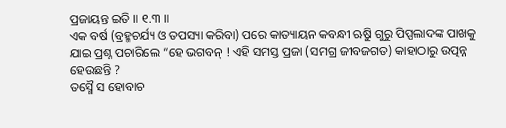ପ୍ରଜାୟନ୍ତ ଇତି ॥ ୧.୩ ॥
ଏକ ବର୍ଷ (ବ୍ରହ୍ମଚର୍ଯ୍ୟ ଓ ତପସ୍ୟା କରିବା) ପରେ କାତ୍ୟାୟନ କବନ୍ଧୀ ଋୁଷି ଗୁରୁ ପିପ୍ପଲାଦଙ୍କ ପାଖକୁ ଯାଇ ପ୍ରଶ୍ନ ପଚାରିଲେ “ହେ ଭଗବନ୍ ! ଏହି ସମସ୍ତ ପ୍ରଜା (ସମଗ୍ର ଜୀବଜଗତ) କାହାଠାରୁ ଉତ୍ପନ୍ନ ହେଉଛନ୍ତି ?
ତସ୍ମୈ ସ ହୋବାଚ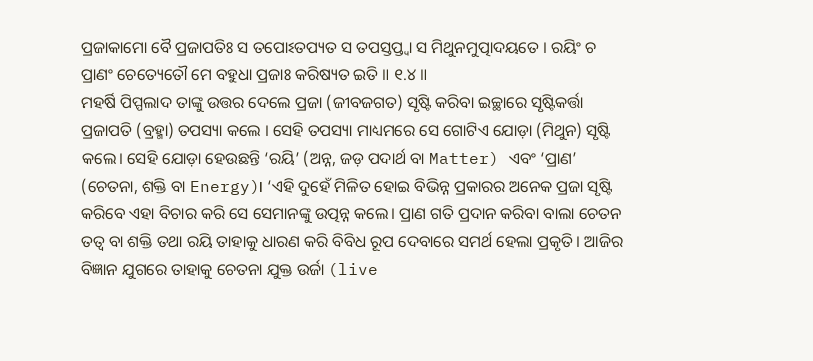ପ୍ରଜାକାମୋ ବୈ ପ୍ରଜାପତିଃ ସ ତପୋଽତପ୍ୟତ ସ ତପସ୍ତପ୍ତ୍ୱା ସ ମିଥୁନମୁତ୍ପାଦୟତେ । ରୟିଂ ଚ ପ୍ରାଣଂ ଚେତ୍ୟେତୌ ମେ ବହୁଧା ପ୍ରଜାଃ କରିଷ୍ୟତ ଇତି ॥ ୧.୪ ॥
ମହର୍ଷି ପିପ୍ପଲାଦ ତାଙ୍କୁ ଉତ୍ତର ଦେଲେ ପ୍ରଜା (ଜୀବଜଗତ) ସୃଷ୍ଟି କରିବା ଇଚ୍ଛାରେ ସୃଷ୍ଟିକର୍ତ୍ତା ପ୍ରଜାପତି (ବ୍ରହ୍ମା) ତପସ୍ୟା କଲେ । ସେହି ତପସ୍ୟା ମାଧ୍ୟମରେ ସେ ଗୋଟିଏ ଯୋଡ଼ା (ମିଥୁନ) ସୃଷ୍ଟି କଲେ। ସେହି ଯୋଡ଼ା ହେଉଛନ୍ତି ‘ରୟି’ (ଅନ୍ନ, ଜଡ଼ ପଦାର୍ଥ ବା Matter) ଏବଂ ‘ପ୍ରାଣ’ (ଚେତନା, ଶକ୍ତି ବା Energy)। ‘ଏହି ଦୁହେଁ ମିଳିତ ହୋଇ ବିଭିନ୍ନ ପ୍ରକାରର ଅନେକ ପ୍ରଜା ସୃଷ୍ଟି କରିବେ ଏହା ବିଚାର କରି ସେ ସେମାନଙ୍କୁ ଉତ୍ପନ୍ନ କଲେ। ପ୍ରାଣ ଗତି ପ୍ରଦାନ କରିବା ବାଲା ଚେତନ ତତ୍ଵ ବା ଶକ୍ତି ତଥା ରୟି ତାହାକୁ ଧାରଣ କରି ବିବିଧ ରୂପ ଦେବାରେ ସମର୍ଥ ହେଲା ପ୍ରକୃତି । ଆଜିର ବିଜ୍ଞାନ ଯୁଗରେ ତାହାକୁ ଚେତନା ଯୁକ୍ତ ଉର୍ଜା (live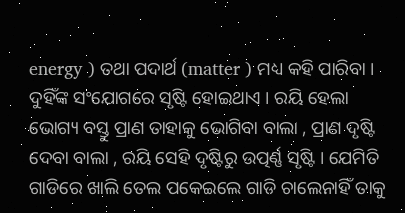energy ) ତଥା ପଦାର୍ଥ (matter ) ମଧ୍ୟ କହି ପାରିବା । ଦୁହିଁଙ୍କ ସଂଯୋଗରେ ସୃଷ୍ଟି ହୋଇଥାଏ । ରୟି ହେଲା ଭୋଗ୍ୟ ବସ୍ତୁ ପ୍ରାଣ ତାହାକୁ ଭୋଗିବା ବାଲା , ପ୍ରାଣ ଦୃଷ୍ଟି ଦେବା ବାଲା , ରୟି ସେହି ଦୃଷ୍ଟିରୁ ଉତ୍ପର୍ଣ୍ଣ ସୃଷ୍ଟି । ଯେମିତି ଗାଡିରେ ଖାଲି ତେଲ ପକେଇଲେ ଗାଡି ଚାଲେନାହିଁ ତାକୁ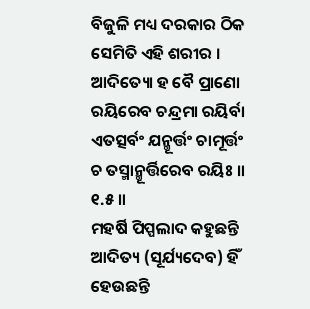ବିଜୁଳି ମଧ୍ୟ ଦରକାର ଠିକ ସେମିତି ଏହି ଶରୀର ।
ଆଦିତ୍ୟୋ ହ ବୈ ପ୍ରାଣୋ ରୟିରେବ ଚନ୍ଦ୍ରମା ରୟିର୍ବା ଏତତ୍ସର୍ବଂ ଯନ୍ମୂର୍ତ୍ତଂ ଚାମୂର୍ତ୍ତଂ ଚ ତସ୍ମାନ୍ମୂର୍ତ୍ତିରେବ ରୟିଃ ॥ ୧.୫ ॥
ମହର୍ଷି ପିପ୍ପଲାଦ କହୁଛନ୍ତି ଆଦିତ୍ୟ (ସୂର୍ଯ୍ୟଦେବ) ହିଁ ହେଉଛନ୍ତି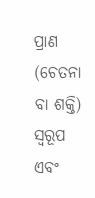ପ୍ରାଣ (ଚେତନା ବା ଶକ୍ତି) ସ୍ବରୂପ ଏବଂ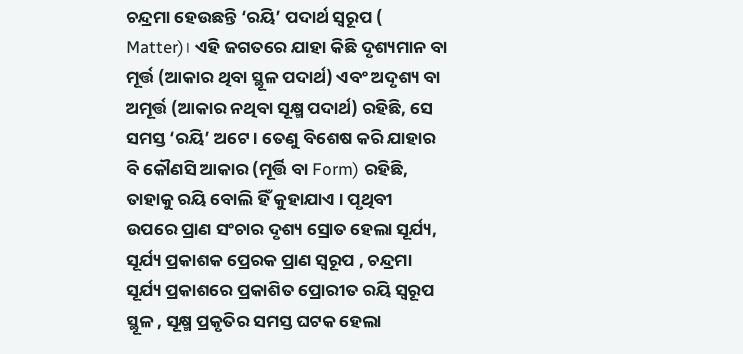ଚନ୍ଦ୍ରମା ହେଉଛନ୍ତି ‘ରୟି’ ପଦାର୍ଥ ସ୍ବରୂପ ( Matter)। ଏହି ଜଗତରେ ଯାହା କିଛି ଦୃଶ୍ୟମାନ ବା ମୂର୍ତ୍ତ (ଆକାର ଥିବା ସ୍ଥୂଳ ପଦାର୍ଥ) ଏବଂ ଅଦୃଶ୍ୟ ବା ଅମୂର୍ତ୍ତ (ଆକାର ନଥିବା ସୂକ୍ଷ୍ମ ପଦାର୍ଥ) ରହିଛି, ସେ ସମସ୍ତ ‘ରୟି’ ଅଟେ । ତେଣୁ ବିଶେଷ କରି ଯାହାର ବି କୌଣସି ଆକାର (ମୂର୍ତ୍ତି ବା Form) ରହିଛି, ତାହାକୁ ରୟି ବୋଲି ହିଁ କୁହାଯାଏ । ପୃଥିବୀ ଉପରେ ପ୍ରାଣ ସଂଚାର ଦୃଶ୍ୟ ସ୍ରୋତ ହେଲା ସୂର୍ଯ୍ୟ, ସୂର୍ଯ୍ୟ ପ୍ରକାଶକ ପ୍ରେରକ ପ୍ରାଣ ସ୍ବରୂପ , ଚନ୍ଦ୍ରମା ସୂର୍ଯ୍ୟ ପ୍ରକାଶରେ ପ୍ରକାଶିତ ପ୍ରୋରୀତ ରୟି ସ୍ବରୂପ ସ୍ଥୂଳ , ସୂକ୍ଷ୍ମ ପ୍ରକୃତିର ସମସ୍ତ ଘଟକ ହେଲା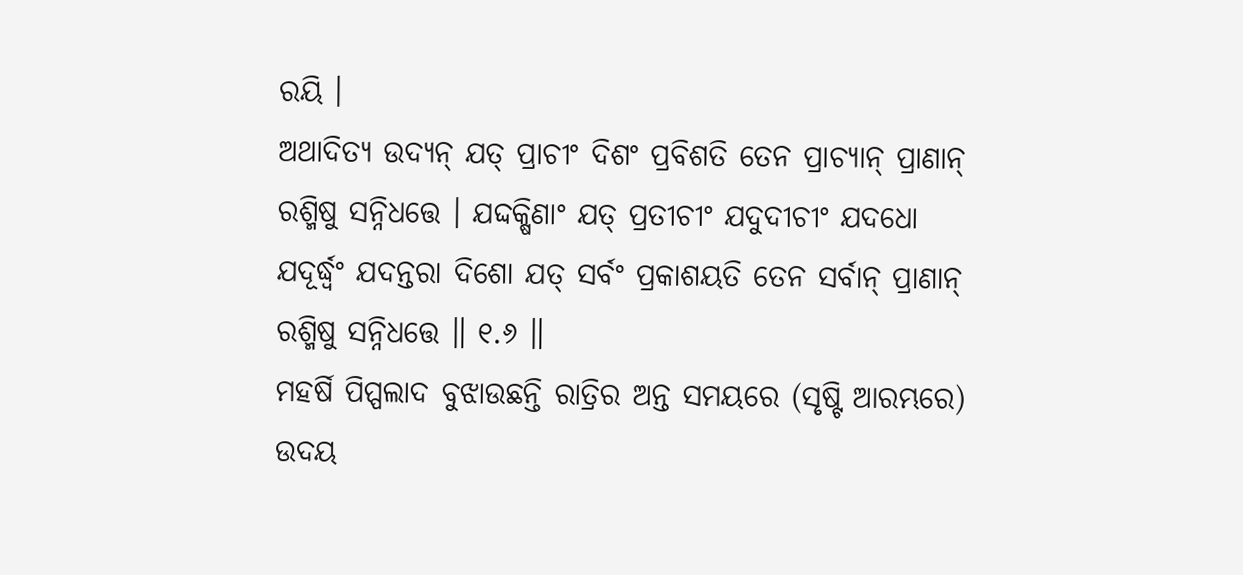ରୟି ।
ଅଥାଦିତ୍ୟ ଉଦ୍ୟନ୍ ଯତ୍ ପ୍ରାଚୀଂ ଦିଶଂ ପ୍ରବିଶତି ତେନ ପ୍ରାଚ୍ୟାନ୍ ପ୍ରାଣାନ୍ ରଶ୍ମିଷୁ ସନ୍ନିଧତ୍ତେ । ଯଦ୍ଦକ୍ଷିଣାଂ ଯତ୍ ପ୍ରତୀଚୀଂ ଯଦୁଦୀଚୀଂ ଯଦଧୋ ଯଦୂର୍ଦ୍ଧ୍ୱଂ ଯଦନ୍ତରା ଦିଶୋ ଯତ୍ ସର୍ବଂ ପ୍ରକାଶୟତି ତେନ ସର୍ବାନ୍ ପ୍ରାଣାନ୍ ରଶ୍ମିଷୁ ସନ୍ନିଧତ୍ତେ ॥ ୧.୬ ॥
ମହର୍ଷି ପିପ୍ପଲାଦ ବୁଝାଉଛନ୍ତି ରାତ୍ରିର ଅନ୍ତ ସମୟରେ (ସୃଷ୍ଟି ଆରମ୍ଭରେ) ଉଦୟ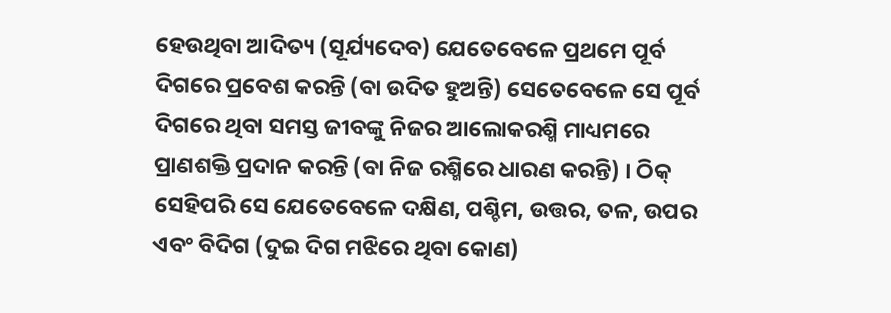ହେଉଥିବା ଆଦିତ୍ୟ (ସୂର୍ଯ୍ୟଦେବ) ଯେତେବେଳେ ପ୍ରଥମେ ପୂର୍ବ ଦିଗରେ ପ୍ରବେଶ କରନ୍ତି (ବା ଉଦିତ ହୁଅନ୍ତି) ସେତେବେଳେ ସେ ପୂର୍ବ ଦିଗରେ ଥିବା ସମସ୍ତ ଜୀବଙ୍କୁ ନିଜର ଆଲୋକରଶ୍ମି ମାଧ୍ୟମରେ ପ୍ରାଣଶକ୍ତି ପ୍ରଦାନ କରନ୍ତି (ବା ନିଜ ରଶ୍ମିରେ ଧାରଣ କରନ୍ତି) । ଠିକ୍ ସେହିପରି ସେ ଯେତେବେଳେ ଦକ୍ଷିଣ, ପଶ୍ଚିମ, ଉତ୍ତର, ତଳ, ଉପର ଏବଂ ବିଦିଗ (ଦୁଇ ଦିଗ ମଝିରେ ଥିବା କୋଣ)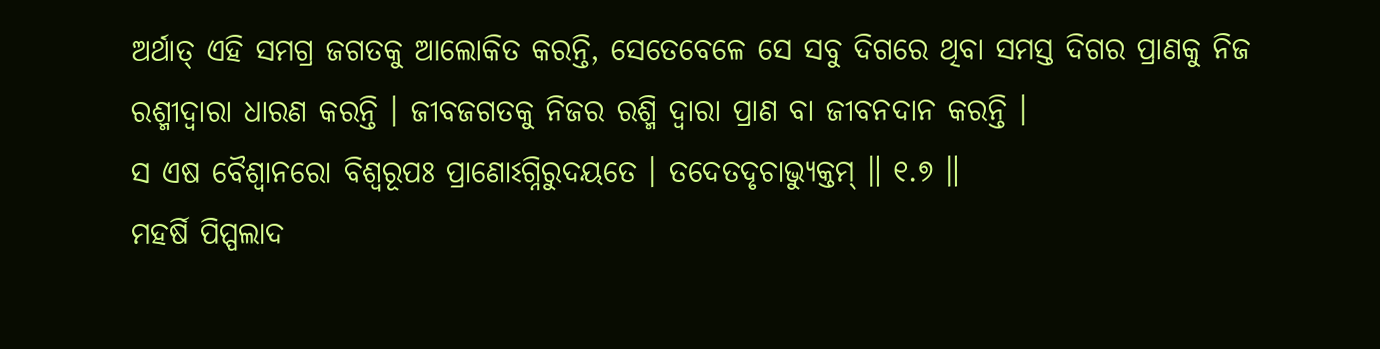ଅର୍ଥାତ୍ ଏହି ସମଗ୍ର ଜଗତକୁ ଆଲୋକିତ କରନ୍ତି, ସେତେବେଳେ ସେ ସବୁ ଦିଗରେ ଥିବା ସମସ୍ତ ଦିଗର ପ୍ରାଣକୁ ନିଜ ରଶ୍ମୀଦ୍ବାରା ଧାରଣ କରନ୍ତି । ଜୀବଜଗତକୁ ନିଜର ରଶ୍ମି ଦ୍ୱାରା ପ୍ରାଣ ବା ଜୀବନଦାନ କରନ୍ତି ।
ସ ଏଷ ବୈଶ୍ୱାନରୋ ବିଶ୍ୱରୂପଃ ପ୍ରାଣୋଽଗ୍ନିରୁଦୟତେ । ତଦେତଦୃଚାଭ୍ୟୁକ୍ତମ୍ ॥ ୧.୭ ॥
ମହର୍ଷି ପିପ୍ପଲାଦ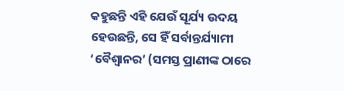କହୁଛନ୍ତି ଏହି ଯେଉଁ ସୂର୍ଯ୍ୟ ଉଦୟ ହେଉଛନ୍ତି, ସେ ହିଁ ସର୍ବାନ୍ତର୍ଯ୍ୟାମୀ ‘ବୈଶ୍ୱାନର’ (ସମସ୍ତ ପ୍ରାଣୀଙ୍କ ଠାରେ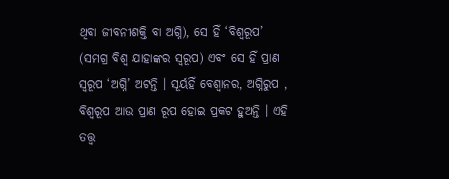ଥିବା ଜୀବନୀଶକ୍ତି ବା ଅଗ୍ନି), ସେ ହିଁ ‘ବିଶ୍ୱରୂପ’ (ସମଗ୍ର ବିଶ୍ୱ ଯାହାଙ୍କର ସ୍ୱରୂପ) ଏବଂ ସେ ହିଁ ପ୍ରାଣ ସ୍ୱରୂପ ‘ଅଗ୍ନି’ ଅଟନ୍ତି । ସୂର୍ୟହିଁ ବେଶ୍ଵାନର, ଅଗ୍ନିରୁପ , ବିଶ୍ଵରୂପ ଆଉ ପ୍ରାଣ ରୂପ ହୋଇ ପ୍ରକଟ ହୁଅନ୍ତି । ଏହି ତତ୍ତ୍ୱ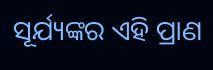ସୂର୍ଯ୍ୟଙ୍କର ଏହି ପ୍ରାଣ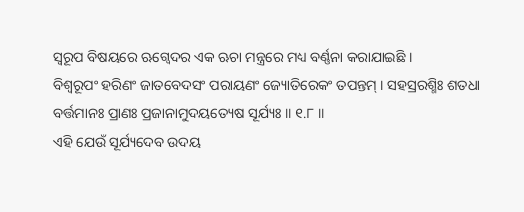ସ୍ୱରୂପ ବିଷୟରେ ଋଗ୍ବେଦର ଏକ ଋଚା ମନ୍ତ୍ରରେ ମଧ୍ୟ ବର୍ଣ୍ଣନା କରାଯାଇଛି ।
ବିଶ୍ୱରୂପଂ ହରିଣଂ ଜାତବେଦସଂ ପରାୟଣଂ ଜ୍ୟୋତିରେକଂ ତପନ୍ତମ୍ । ସହସ୍ରରଶ୍ମିଃ ଶତଧା ବର୍ତ୍ତମାନଃ ପ୍ରାଣଃ ପ୍ରଜାନାମୁଦୟତ୍ୟେଷ ସୂର୍ଯ୍ୟଃ ॥ ୧.୮ ॥
ଏହି ଯେଉଁ ସୂର୍ଯ୍ୟଦେବ ଉଦୟ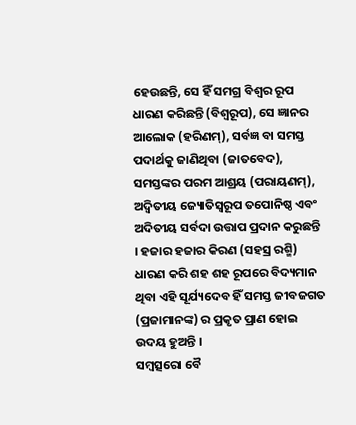ହେଉଛନ୍ତି, ସେ ହିଁ ସମଗ୍ର ବିଶ୍ୱର ରୂପ ଧାରଣ କରିଛନ୍ତି (ବିଶ୍ୱରୂପ), ସେ ଜ୍ଞାନର ଆଲୋକ (ହରିଣମ୍), ସର୍ବଜ୍ଞ ବା ସମସ୍ତ ପଦାର୍ଥକୁ ଜାଣିଥିବା (ଜାତବେଦ), ସମସ୍ତଙ୍କର ପରମ ଆଶ୍ରୟ (ପରାୟଣମ୍), ଅଦ୍ୱିତୀୟ ଜ୍ୟୋତିସ୍ୱରୂପ ତପୋନିଷ୍ଠ ଏବଂ ଅଦିତୀୟ ସର୍ବଦା ଉତ୍ତାପ ପ୍ରଦାନ କରୁଛନ୍ତି । ହଜାର ହଜାର କିରଣ (ସହସ୍ର ରଶ୍ମି) ଧାରଣ କରି ଶହ ଶହ ରୂପରେ ବିଦ୍ୟମାନ ଥିବା ଏହି ସୂର୍ଯ୍ୟଦେବ ହିଁ ସମସ୍ତ ଜୀବଜଗତ (ପ୍ରଜାମାନଙ୍କ) ର ପ୍ରକୃତ ପ୍ରାଣ ହୋଇ ଉଦୟ ହୁଅନ୍ତି ।
ସମ୍ବତ୍ସରୋ ବୈ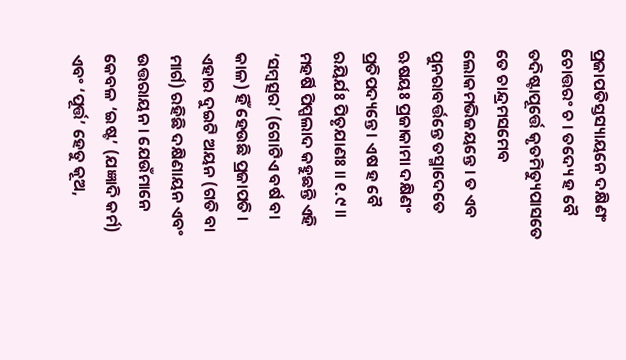ପ୍ରଜାପତିସ୍ତସ୍ୟାୟନେ ଦକ୍ଷିଣଂ ଚୋତ୍ତରଂ ଚ । ତଦ୍ୟେ ହ ବୈ ତଦିଷ୍ଟାପୂର୍ତ୍ତେ କୃତମିତ୍ୟୁପାସତେ ତେ ଚାନ୍ଦ୍ରମସମେବ ଲୋକମଭିଜୟନ୍ତେ । ତ ଏବ ପୁନରାବର୍ତ୍ତନ୍ତେ ତସ୍ମାଦେତେ ଋଷୟଃ ପ୍ରଜାକାମା ଦକ୍ଷିଣଂ ପ୍ରତିପଦ୍ୟନ୍ତେ । ଏଷ ହ ବୈ ରୟିର୍ଯଃ ପିତୃଯାଣଃ ॥ ୧.୯ ॥
ମହର୍ଷି ପିପ୍ପଲାଦ କହୁଛନ୍ତି ଏହି ‘ସମ୍ବତ୍ସର’ (ଗୋଟିଏ ବର୍ଷ ବା କାଳ) ହିଁ ହେଉଛି ପ୍ରଜାପତି । ଏହାର ଦୁଇଟି ଅୟନ (ଗତି ବା ମାର୍ଗ) ରହିଛି ଦକ୍ଷିଣାୟନ ଏବଂ ଉତ୍ତରାୟନ । ଯେଉଁମାନେ କେବଳ ‘ଇଷ୍ଟ’ (ଯଜ୍ଞାଦି କର୍ମ) ଏବଂ ‘ପୂର୍ତ୍ତ’ ହେତୁ କୂଅ,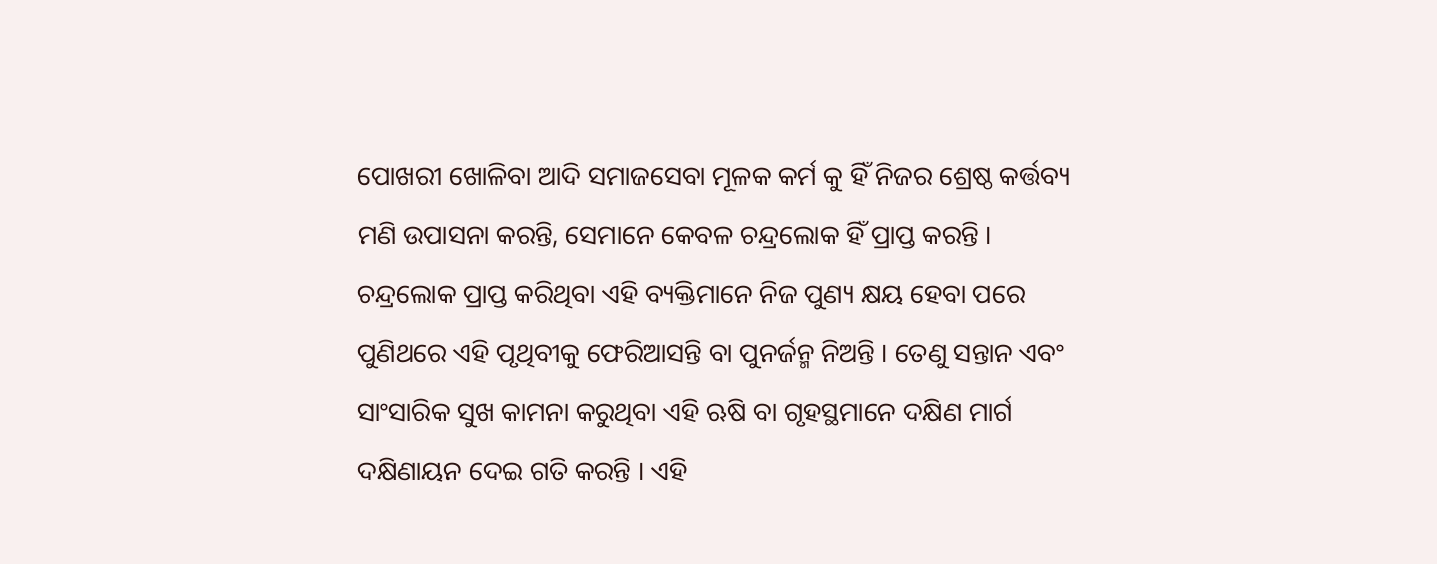ପୋଖରୀ ଖୋଳିବା ଆଦି ସମାଜସେବା ମୂଳକ କର୍ମ କୁ ହିଁ ନିଜର ଶ୍ରେଷ୍ଠ କର୍ତ୍ତବ୍ୟ ମଣି ଉପାସନା କରନ୍ତି, ସେମାନେ କେବଳ ଚନ୍ଦ୍ରଲୋକ ହିଁ ପ୍ରାପ୍ତ କରନ୍ତି । ଚନ୍ଦ୍ରଲୋକ ପ୍ରାପ୍ତ କରିଥିବା ଏହି ବ୍ୟକ୍ତିମାନେ ନିଜ ପୁଣ୍ୟ କ୍ଷୟ ହେବା ପରେ ପୁଣିଥରେ ଏହି ପୃଥିବୀକୁ ଫେରିଆସନ୍ତି ବା ପୁନର୍ଜନ୍ମ ନିଅନ୍ତି । ତେଣୁ ସନ୍ତାନ ଏବଂ ସାଂସାରିକ ସୁଖ କାମନା କରୁଥିବା ଏହି ଋଷି ବା ଗୃହସ୍ଥମାନେ ଦକ୍ଷିଣ ମାର୍ଗ ଦକ୍ଷିଣାୟନ ଦେଇ ଗତି କରନ୍ତି । ଏହି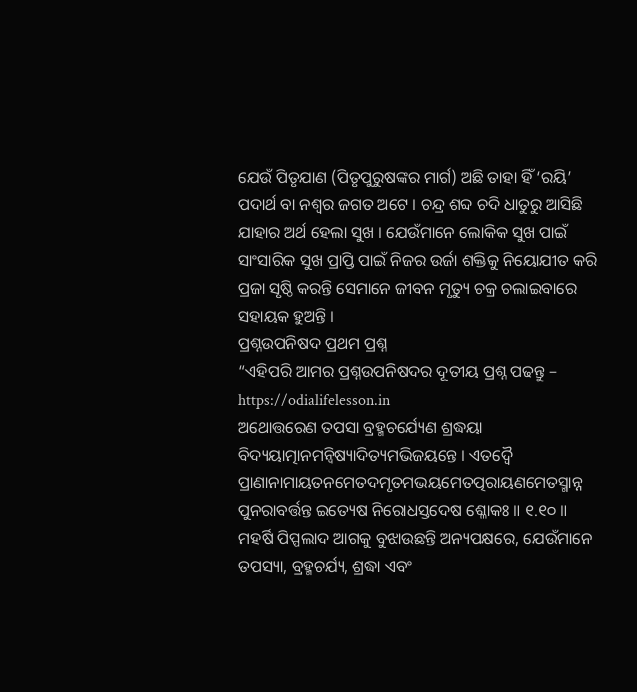ଯେଉଁ ପିତୃଯାଣ (ପିତୃପୁରୁଷଙ୍କର ମାର୍ଗ) ଅଛି ତାହା ହିଁ ‘ରୟି’ ପଦାର୍ଥ ବା ନଶ୍ୱର ଜଗତ ଅଟେ । ଚନ୍ଦ୍ର ଶବ୍ଦ ଚଦି ଧାତୁରୁ ଆସିଛି ଯାହାର ଅର୍ଥ ହେଲା ସୁଖ । ଯେଉଁମାନେ ଲୋକିକ ସୁଖ ପାଇଁ ସାଂସାରିକ ସୁଖ ପ୍ରାପ୍ତି ପାଇଁ ନିଜର ଉର୍ଜା ଶକ୍ତିକୁ ନିୟୋଯୀତ କରି ପ୍ରଜା ସୃଷ୍ଠି କରନ୍ତି ସେମାନେ ଜୀବନ ମୃତ୍ୟୁ ଚକ୍ର ଚଲାଇବାରେ ସହାୟକ ହୁଅନ୍ତି ।
ପ୍ରଶ୍ନଉପନିଷଦ ପ୍ରଥମ ପ୍ରଶ୍ନ
“ଏହିପରି ଆମର ପ୍ରଶ୍ନଉପନିଷଦର ଦୂତୀୟ ପ୍ରଶ୍ନ ପଢନ୍ତୁ – https://odialifelesson.in
ଅଥୋତ୍ତରେଣ ତପସା ବ୍ରହ୍ମଚର୍ଯ୍ୟେଣ ଶ୍ରଦ୍ଧୟା ବିଦ୍ୟୟାତ୍ମାନମନ୍ୱିଷ୍ୟାଦିତ୍ୟମଭିଜୟନ୍ତେ । ଏତଦ୍ୱୈ ପ୍ରାଣାନାମାୟତନମେତଦମୃତମଭୟମେତତ୍ପରାୟଣମେତସ୍ମାନ୍ନ ପୁନରାବର୍ତ୍ତନ୍ତ ଇତ୍ୟେଷ ନିରୋଧସ୍ତଦେଷ ଶ୍ଳୋକଃ ॥ ୧.୧୦ ॥
ମହର୍ଷି ପିପ୍ପଲାଦ ଆଗକୁ ବୁଝାଉଛନ୍ତି ଅନ୍ୟପକ୍ଷରେ, ଯେଉଁମାନେ ତପସ୍ୟା, ବ୍ରହ୍ମଚର୍ଯ୍ୟ, ଶ୍ରଦ୍ଧା ଏବଂ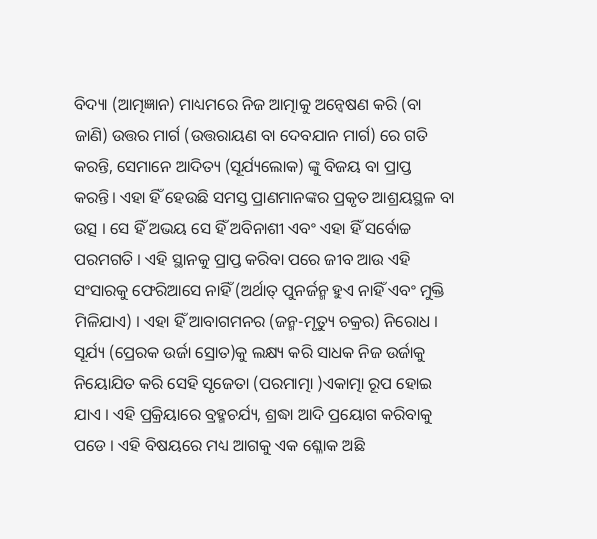ବିଦ୍ୟା (ଆତ୍ମଜ୍ଞାନ) ମାଧ୍ୟମରେ ନିଜ ଆତ୍ମାକୁ ଅନ୍ୱେଷଣ କରି (ବା ଜାଣି) ଉତ୍ତର ମାର୍ଗ (ଉତ୍ତରାୟଣ ବା ଦେବଯାନ ମାର୍ଗ) ରେ ଗତି କରନ୍ତି, ସେମାନେ ଆଦିତ୍ୟ (ସୂର୍ଯ୍ୟଲୋକ) ଙ୍କୁ ବିଜୟ ବା ପ୍ରାପ୍ତ କରନ୍ତି। ଏହା ହିଁ ହେଉଛି ସମସ୍ତ ପ୍ରାଣମାନଙ୍କର ପ୍ରକୃତ ଆଶ୍ରୟସ୍ଥଳ ବା ଉତ୍ସ । ସେ ହିଁ ଅଭୟ ସେ ହିଁ ଅବିନାଶୀ ଏବଂ ଏହା ହିଁ ସର୍ବୋଚ୍ଚ ପରମଗତି । ଏହି ସ୍ଥାନକୁ ପ୍ରାପ୍ତ କରିବା ପରେ ଜୀବ ଆଉ ଏହି ସଂସାରକୁ ଫେରିଆସେ ନାହିଁ (ଅର୍ଥାତ୍ ପୁନର୍ଜନ୍ମ ହୁଏ ନାହିଁ ଏବଂ ମୁକ୍ତି ମିଳିଯାଏ) । ଏହା ହିଁ ଆବାଗମନର (ଜନ୍ମ-ମୃତ୍ୟୁ ଚକ୍ରର) ନିରୋଧ । ସୂର୍ଯ୍ୟ (ପ୍ରେରକ ଉର୍ଜା ସ୍ରୋତ)କୁ ଲକ୍ଷ୍ୟ କରି ସାଧକ ନିଜ ଉର୍ଜାକୁ ନିୟୋଯିତ କରି ସେହି ସୃଜେତା (ପରମାତ୍ମା )ଏକାତ୍ମା ରୂପ ହୋଇ ଯାଏ । ଏହି ପ୍ରକ୍ରିୟାରେ ବ୍ରହ୍ମଚର୍ଯ୍ୟ, ଶ୍ରଦ୍ଧା ଆଦି ପ୍ରୟୋଗ କରିବାକୁ ପଡେ । ଏହି ବିଷୟରେ ମଧ୍ୟ ଆଗକୁ ଏକ ଶ୍ଳୋକ ଅଛି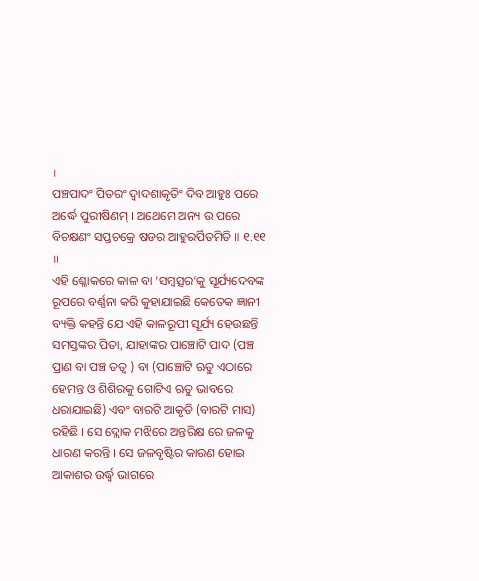।
ପଞ୍ଚପାଦଂ ପିତରଂ ଦ୍ୱାଦଶାକୃତିଂ ଦିବ ଆହୁଃ ପରେ ଅର୍ଦ୍ଧେ ପୁରୀଷିଣମ୍ । ଅଥେମେ ଅନ୍ୟ ଉ ପରେ ବିଚକ୍ଷଣଂ ସପ୍ତଚକ୍ରେ ଷଡର ଆହୁରର୍ପିତମିତି ॥ ୧.୧୧ ॥
ଏହି ଶ୍ଳୋକରେ କାଳ ବା ‘ସମ୍ବତ୍ସର’କୁ ସୂର୍ଯ୍ୟଦେବଙ୍କ ରୂପରେ ବର୍ଣ୍ଣନା କରି କୁହାଯାଇଛି କେତେକ ଜ୍ଞାନୀ ବ୍ୟକ୍ତି କହନ୍ତି ଯେ ଏହି କାଳରୂପୀ ସୂର୍ଯ୍ୟ ହେଉଛନ୍ତି ସମସ୍ତଙ୍କର ପିତା, ଯାହାଙ୍କର ପାଞ୍ଚୋଟି ପାଦ (ପଞ୍ଚ ପ୍ରାଣ ବା ପଞ୍ଚ ତତ୍ଵ ) ବା (ପାଞ୍ଚୋଟି ଋତୁ ଏଠାରେ ହେମନ୍ତ ଓ ଶିଶିରକୁ ଗୋଟିଏ ଋତୁ ଭାବରେ ଧରାଯାଇଛି) ଏବଂ ବାରଟି ଆକୃତି (ବାରଟି ମାସ) ରହିଛି । ସେ ଦ୍ଲୋକ ମଝିରେ ଅନ୍ତରିକ୍ଷ ରେ ଜଳକୁ ଧାରଣ କରନ୍ତି । ସେ ଜଳବୃଷ୍ଟିର କାରଣ ହୋଇ ଆକାଶର ଉର୍ଦ୍ଧ୍ୱ ଭାଗରେ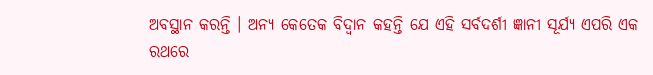ଅବସ୍ଥାନ କରନ୍ତି । ଅନ୍ୟ କେତେକ ବିଦ୍ୱାନ କହନ୍ତି ଯେ ଏହି ସର୍ବଦର୍ଶୀ ଜ୍ଞାନୀ ସୂର୍ଯ୍ୟ ଏପରି ଏକ ରଥରେ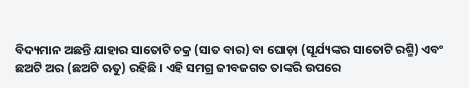ବିଦ୍ୟମାନ ଅଛନ୍ତି ଯାହାର ସାତୋଟି ଚକ୍ର (ସାତ ବାର) ବା ଘୋଡ଼ା (ସୂର୍ଯ୍ୟଙ୍କର ସାତୋଟି ରଶ୍ମି) ଏବଂ ଛଅଟି ଅର (ଛଅଟି ଋତୁ) ରହିଛି । ଏହି ସମଗ୍ର ଜୀବଜଗତ ତାଙ୍କରି ଉପରେ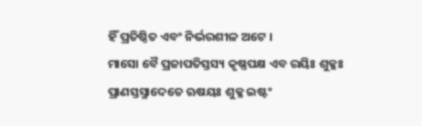ହିଁ ପ୍ରତିଷ୍ଠିତ ଏବଂ ନିର୍ଭରଶୀଳ ଅଟେ ।
ମାସୋ ବୈ ପ୍ରଜାପତିସ୍ତସ୍ୟ କୃଷ୍ଣପକ୍ଷ ଏବ ରୟିଃ ଶୁକ୍ଳଃ ପ୍ରାଣସ୍ତସ୍ମାଦେତେ ଋଷୟଃ ଶୁକ୍ଳ ଇଷ୍ଟଂ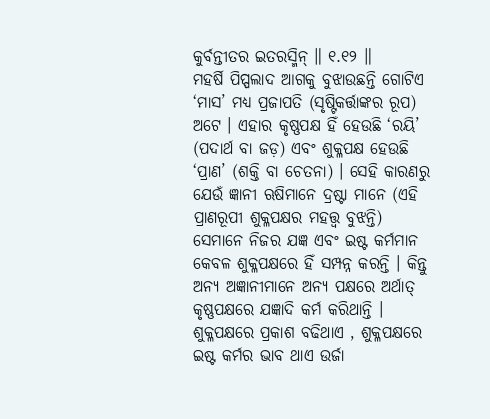କୁର୍ବନ୍ତୀତର ଇତରସ୍ମିନ୍ ॥ ୧.୧୨ ॥
ମହର୍ଷି ପିପ୍ପଲାଦ ଆଗକୁ ବୁଝାଉଛନ୍ତି ଗୋଟିଏ ‘ମାସ’ ମଧ୍ୟ ପ୍ରଜାପତି (ସୃଷ୍ଟିକର୍ତ୍ତାଙ୍କର ରୂପ) ଅଟେ । ଏହାର କୃଷ୍ଣପକ୍ଷ ହିଁ ହେଉଛି ‘ରୟି’ (ପଦାର୍ଥ ବା ଜଡ଼) ଏବଂ ଶୁକ୍ଳପକ୍ଷ ହେଉଛି ‘ପ୍ରାଣ’ (ଶକ୍ତି ବା ଚେତନା) । ସେହି କାରଣରୁ ଯେଉଁ ଜ୍ଞାନୀ ଋଷିମାନେ ଦ୍ରଷ୍ଟା ମାନେ (ଏହି ପ୍ରାଣରୂପୀ ଶୁକ୍ଳପକ୍ଷର ମହତ୍ତ୍ୱ ବୁଝନ୍ତି) ସେମାନେ ନିଜର ଯଜ୍ଞ ଏବଂ ଇଷ୍ଟ କର୍ମମାନ କେବଳ ଶୁକ୍ଳପକ୍ଷରେ ହିଁ ସମ୍ପନ୍ନ କରନ୍ତି । କିନ୍ତୁ ଅନ୍ୟ ଅଜ୍ଞାନୀମାନେ ଅନ୍ୟ ପକ୍ଷରେ ଅର୍ଥାତ୍ କୃଷ୍ଣପକ୍ଷରେ ଯଜ୍ଞାଦି କର୍ମ କରିଥାନ୍ତି । ଶୁକ୍ଳପକ୍ଷରେ ପ୍ରକାଶ ବଢିଥାଏ , ଶୁକ୍ଳପକ୍ଷରେ ଇଷ୍ଟ କର୍ମର ଭାବ ଥାଏ ଉର୍ଜା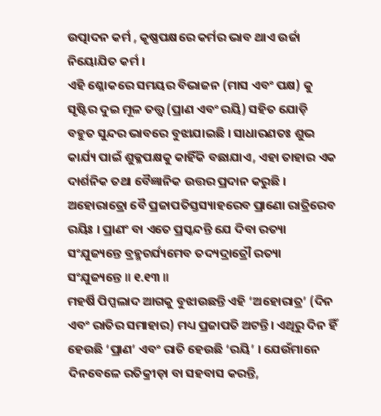ଉତ୍ପାଦନ କର୍ମ , କୃଷ୍ଣପକ୍ଷରେ କର୍ମର ଭାବ ଥାଏ ଉର୍ଜା ନିୟୋଯିତ କର୍ମ ।
ଏହି ଶ୍ଳୋକରେ ସମୟର ବିଭାଜନ (ମାସ ଏବଂ ପକ୍ଷ) କୁ ସୃଷ୍ଟିର ଦୁଇ ମୂଳ ତତ୍ତ୍ୱ (ପ୍ରାଣ ଏବଂ ରୟି) ସହିତ ଯୋଡ଼ି ବହୁତ ସୁନ୍ଦର ଭାବରେ ବୁଝାଯାଇଛି । ସାଧାରଣତଃ ଶୁଭ କାର୍ଯ୍ୟ ପାଇଁ ଶୁକ୍ଳପକ୍ଷକୁ କାହିଁକି ବଛାଯାଏ, ଏହା ତାହାର ଏକ ଦାର୍ଶନିକ ତଥା ବୈଜ୍ଞାନିକ ଉତ୍ତର ପ୍ରଦାନ କରୁଛି ।
ଅହୋରାତ୍ରୋ ବୈ ପ୍ରଜାପତିସ୍ତସ୍ୟାହରେବ ପ୍ରାଣୋ ରାତ୍ରିରେବ ରୟିଃ । ପ୍ରାଣଂ ବା ଏତେ ପ୍ରସ୍କନ୍ଦନ୍ତି ଯେ ଦିବା ରତ୍ୟା ସଂଯୁଜ୍ୟନ୍ତେ ବ୍ରହ୍ମଚର୍ଯ୍ୟମେବ ତଦ୍ୟଦ୍ରାତ୍ରୌ ରତ୍ୟା ସଂଯୁଜ୍ୟନ୍ତେ ॥ ୧.୧୩ ॥
ମହର୍ଷି ପିପ୍ପଲାଦ ଆଗକୁ ବୁଝାଉଛନ୍ତି ଏହି ‘ଅହୋରାତ୍ର’ (ଦିନ ଏବଂ ରାତିର ସମାହାର) ମଧ୍ୟ ପ୍ରଜାପତି ଅଟନ୍ତି। ଏଥିରୁ ଦିନ ହିଁ ହେଉଛି ‘ପ୍ରାଣ’ ଏବଂ ରାତି ହେଉଛି ‘ରୟି’ । ଯେଉଁମାନେ ଦିନବେଳେ ରତିକ୍ରୀଡ଼ା ବା ସହବାସ କରନ୍ତି,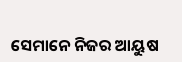ସେମାନେ ନିଜର ଆୟୁଷ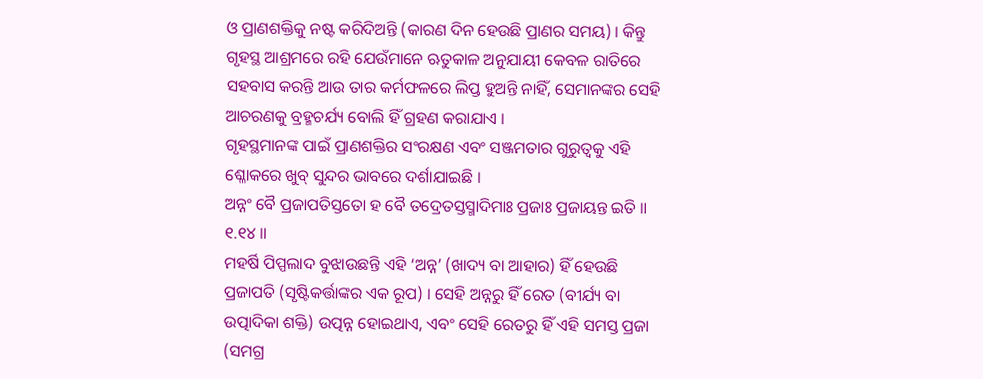ଓ ପ୍ରାଣଶକ୍ତିକୁ ନଷ୍ଟ କରିଦିଅନ୍ତି (କାରଣ ଦିନ ହେଉଛି ପ୍ରାଣର ସମୟ) । କିନ୍ତୁ ଗୃହସ୍ଥ ଆଶ୍ରମରେ ରହି ଯେଉଁମାନେ ଋତୁକାଳ ଅନୁଯାୟୀ କେବଳ ରାତିରେ ସହବାସ କରନ୍ତି ଆଉ ତାର କର୍ମଫଳରେ ଲିପ୍ତ ହୁଅନ୍ତି ନାହିଁ, ସେମାନଙ୍କର ସେହି ଆଚରଣକୁ ବ୍ରହ୍ମଚର୍ଯ୍ୟ ବୋଲି ହିଁ ଗ୍ରହଣ କରାଯାଏ ।
ଗୃହସ୍ଥମାନଙ୍କ ପାଇଁ ପ୍ରାଣଶକ୍ତିର ସଂରକ୍ଷଣ ଏବଂ ସଞ୍ଜମତାର ଗୁରୁତ୍ୱକୁ ଏହି ଶ୍ଳୋକରେ ଖୁବ୍ ସୁନ୍ଦର ଭାବରେ ଦର୍ଶାଯାଇଛି ।
ଅନ୍ନଂ ବୈ ପ୍ରଜାପତିସ୍ତତୋ ହ ବୈ ତଦ୍ରେତସ୍ତସ୍ମାଦିମାଃ ପ୍ରଜାଃ ପ୍ରଜାୟନ୍ତ ଇତି ॥ ୧.୧୪ ॥
ମହର୍ଷି ପିପ୍ପଲାଦ ବୁଝାଉଛନ୍ତି ଏହି ‘ଅନ୍ନ’ (ଖାଦ୍ୟ ବା ଆହାର) ହିଁ ହେଉଛି ପ୍ରଜାପତି (ସୃଷ୍ଟିକର୍ତ୍ତାଙ୍କର ଏକ ରୂପ) । ସେହି ଅନ୍ନରୁ ହିଁ ରେତ (ବୀର୍ଯ୍ୟ ବା ଉତ୍ପାଦିକା ଶକ୍ତି) ଉତ୍ପନ୍ନ ହୋଇଥାଏ, ଏବଂ ସେହି ରେତରୁ ହିଁ ଏହି ସମସ୍ତ ପ୍ରଜା (ସମଗ୍ର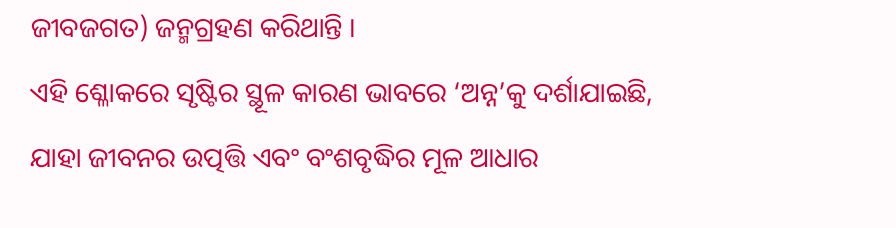ଜୀବଜଗତ) ଜନ୍ମଗ୍ରହଣ କରିଥାନ୍ତି ।
ଏହି ଶ୍ଳୋକରେ ସୃଷ୍ଟିର ସ୍ଥୂଳ କାରଣ ଭାବରେ ‘ଅନ୍ନ’କୁ ଦର୍ଶାଯାଇଛି, ଯାହା ଜୀବନର ଉତ୍ପତ୍ତି ଏବଂ ବଂଶବୃଦ୍ଧିର ମୂଳ ଆଧାର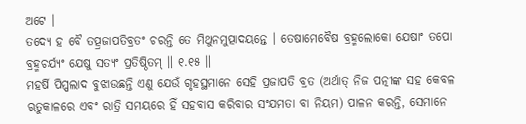ଅଟେ ।
ତଦ୍ୟେ ହ ବୈ ତତ୍ପ୍ରଜାପତିବ୍ରତଂ ଚରନ୍ତି ତେ ମିଥୁନମୁତ୍ପାଦୟନ୍ତେ । ତେଷାମେବୈଷ ବ୍ରହ୍ମଲୋକୋ ଯେଷାଂ ତପୋ ବ୍ରହ୍ମଚର୍ଯ୍ୟଂ ଯେଷୁ ସତ୍ୟଂ ପ୍ରତିଷ୍ଠିତମ୍ ॥ ୧.୧୫ ॥
ମହର୍ଷି ପିପ୍ପଲାଦ ବୁଝାଉଛନ୍ତି ଏଣୁ ଯେଉଁ ଗୃହସ୍ଥମାନେ ସେହି ପ୍ରଜାପତି ବ୍ରତ (ଅର୍ଥାତ୍ ନିଜ ପତ୍ନୀଙ୍କ ସହ କେବଳ ଋତୁକାଳରେ ଏବଂ ରାତ୍ରି ସମୟରେ ହିଁ ସହବାସ କରିବାର ସଂଯମତା ବା ନିୟମ) ପାଳନ କରନ୍ତି, ସେମାନେ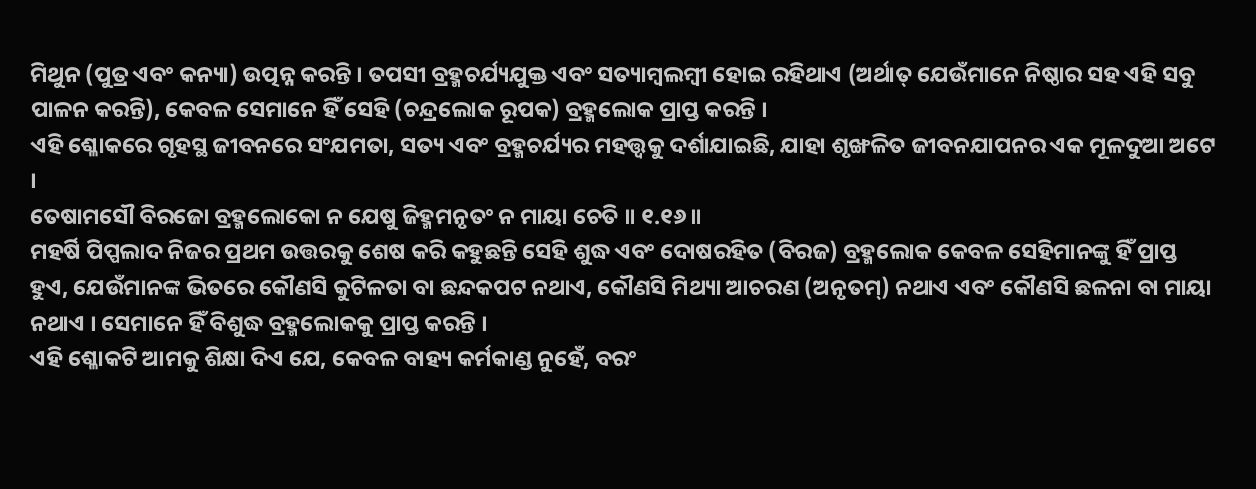ମିଥୁନ (ପୁତ୍ର ଏବଂ କନ୍ୟା) ଉତ୍ପନ୍ନ କରନ୍ତି । ତପସୀ ବ୍ରହ୍ମଚର୍ଯ୍ୟଯୁକ୍ତ ଏବଂ ସତ୍ୟାମ୍ବଲମ୍ବୀ ହୋଇ ରହିଥାଏ (ଅର୍ଥାତ୍ ଯେଉଁମାନେ ନିଷ୍ଠାର ସହ ଏହି ସବୁ ପାଳନ କରନ୍ତି), କେବଳ ସେମାନେ ହିଁ ସେହି (ଚନ୍ଦ୍ରଲୋକ ରୂପକ) ବ୍ରହ୍ମଲୋକ ପ୍ରାପ୍ତ କରନ୍ତି ।
ଏହି ଶ୍ଳୋକରେ ଗୃହସ୍ଥ ଜୀବନରେ ସଂଯମତା, ସତ୍ୟ ଏବଂ ବ୍ରହ୍ମଚର୍ଯ୍ୟର ମହତ୍ତ୍ୱକୁ ଦର୍ଶାଯାଇଛି, ଯାହା ଶୃଙ୍ଖଳିତ ଜୀବନଯାପନର ଏକ ମୂଳଦୁଆ ଅଟେ ।
ତେଷାମସୌ ବିରଜୋ ବ୍ରହ୍ମଲୋକୋ ନ ଯେଷୁ ଜିହ୍ମମନୃତଂ ନ ମାୟା ଚେତି ॥ ୧.୧୬ ॥
ମହର୍ଷି ପିପ୍ପଲାଦ ନିଜର ପ୍ରଥମ ଉତ୍ତରକୁ ଶେଷ କରି କହୁଛନ୍ତି ସେହି ଶୁଦ୍ଧ ଏବଂ ଦୋଷରହିତ (ବିରଜ) ବ୍ରହ୍ମଲୋକ କେବଳ ସେହିମାନଙ୍କୁ ହିଁ ପ୍ରାପ୍ତ ହୁଏ, ଯେଉଁମାନଙ୍କ ଭିତରେ କୌଣସି କୁଟିଳତା ବା ଛନ୍ଦକପଟ ନଥାଏ, କୌଣସି ମିଥ୍ୟା ଆଚରଣ (ଅନୃତମ୍) ନଥାଏ ଏବଂ କୌଣସି ଛଳନା ବା ମାୟା ନଥାଏ । ସେମାନେ ହିଁ ବିଶୁଦ୍ଧ ବ୍ରହ୍ମଲୋକକୁ ପ୍ରାପ୍ତ କରନ୍ତି ।
ଏହି ଶ୍ଳୋକଟି ଆମକୁ ଶିକ୍ଷା ଦିଏ ଯେ, କେବଳ ବାହ୍ୟ କର୍ମକାଣ୍ଡ ନୁହେଁ, ବରଂ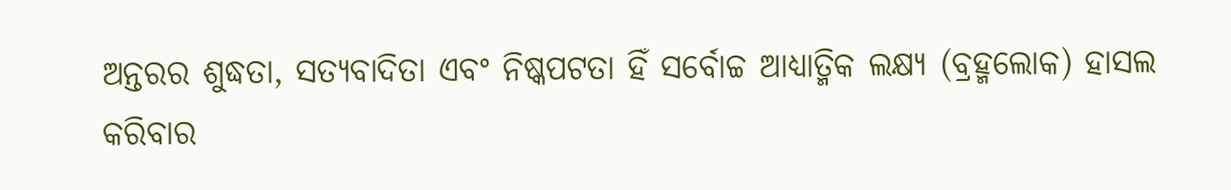ଅନ୍ତରର ଶୁଦ୍ଧତା, ସତ୍ୟବାଦିତା ଏବଂ ନିଷ୍କପଟତା ହିଁ ସର୍ବୋଚ୍ଚ ଆଧ୍ୟାତ୍ମିକ ଲକ୍ଷ୍ୟ (ବ୍ରହ୍ମଲୋକ) ହାସଲ କରିବାର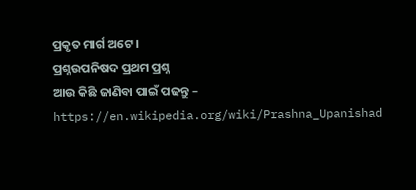ପ୍ରକୃତ ମାର୍ଗ ଅଟେ ।
ପ୍ରଶ୍ନଉପନିଷଦ ପ୍ରଥମ ପ୍ରଶ୍ନ
ଆଉ କିଛି ଜାଣିବା ପାଇଁ ପଢନ୍ତୁ – https://en.wikipedia.org/wiki/Prashna_Upanishad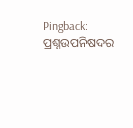Pingback: ପ୍ରଶ୍ନଉପନିଷଦର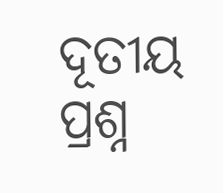ଦୂତୀୟ ପ୍ରଶ୍ନ